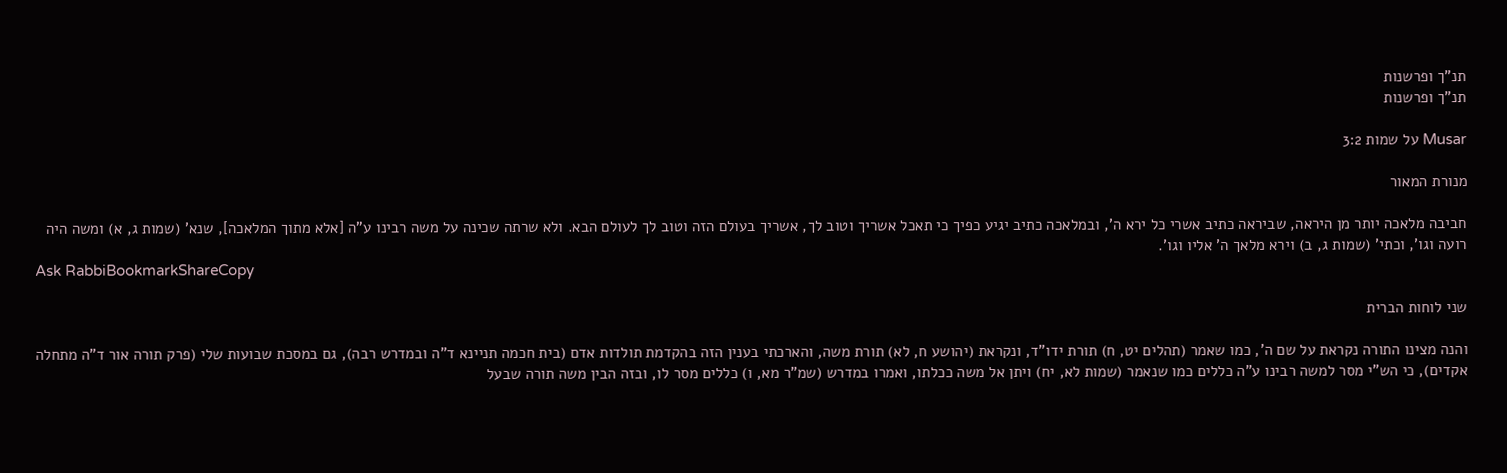תנ"ך ופרשנות
תנ"ך ופרשנות

Musar על שמות 3:2

מנורת המאור

חביבה מלאכה יותר מן היראה, שביראה כתיב אשרי כל ירא ה', ובמלאכה כתיב יגיע כפיך כי תאכל אשריך וטוב לך, אשריך בעולם הזה וטוב לך לעולם הבא. ולא שרתה שכינה על משה רבינו ע"ה [אלא מתוך המלאכה], שנא' (שמות ג, א) ומשה היה רועה וגו', וכתי' (שמות ג, ב) וירא מלאך ה' אליו וגו'.
Ask RabbiBookmarkShareCopy

שני לוחות הברית

והנה מצינו התורה נקראת על שם ה', כמו שאמר (תהלים יט, ח) תורת ידו"ד, ונקראת (יהושע ח, לא) תורת משה, והארכתי בענין הזה בהקדמת תולדות אדם (בית חכמה תניינא ד"ה ובמדרש רבה), גם במסכת שבועות שלי (פרק תורה אור ד"ה מתחלה אקדים), כי הש"י מסר למשה רבינו ע"ה כללים כמו שנאמר (שמות לא, יח) ויתן אל משה ככלתו, ואמרו במדרש (שמ"ר מא, ו) כללים מסר לו, ובזה הבין משה תורה שבעל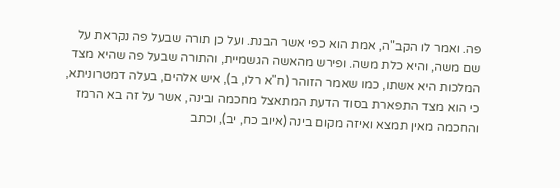פה. ואמר לו הקב"ה, אמת הוא כפי אשר הבנת. ועל כן תורה שבעל פה נקראת על שם משה, והיא כלת משה. ופירש מהאשה הגשמיית, והתורה שבעל פה שהיא מצד המלכות היא אשתו, כמו שאמר הזוהר (ח"א רלו, ב), איש אלהים, בעלה דמטרוניתא, כי הוא מצד התפארת בסוד הדעת המתאצל מחכמה ובינה, אשר על זה בא הרמז והחכמה מאין תמצא ואיזה מקום בינה (איוב כח, יב), וכתב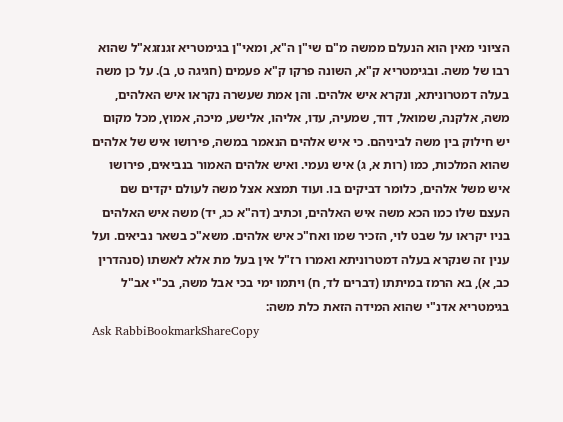הציוני מאין הוא הנעלם ממשה מ"ם שי"ן ה"א, ומאי"ן בגימטריא זגנזגא"ל שהוא רבו של משה. ובגימטריא ק"א, השונה פרקו ק"א פעמים (חגיגה ט, ב). על כן משה בעלה דמטרוניתא, ונקרא איש אלהים. והן אמת שעשרה נקראו איש האלהים, משה, אלקנה, שמואל, דוד, שמעיה, עדו, אליהו, אלישע, מיכה, אמוץ, מכל מקום יש חילוק בין משה לביניהם. כי איש אלהים הנאמר במשה, פירושו איש של אלהים שהוא המלכות, כמו (רות א, ג) איש נעמי. ואיש אלהים האמור בנביאים, פירושו איש משל אלהים, כלומר דביקים בו. ועוד תמצא אצל משה לעולם יקדים שם העצם שלו כמו הכא משה איש האלהים, וכתיב (דה"א כג, יד) משה איש האלהים בניו יקראו על שבט לוי, הזכיר שמו ואח"כ איש אלהים. משא"כ בשאר נביאים. ועל ענין זה שנקרא בעלה דמטרוניתא ואמרו רז"ל אין בעל מת אלא לאשתו (סנהדרין כב, א), בא הרמז במיתתו (דברים לד, ח) ויתמו ימי בכי אבל משה, בכ"י אב"ל בגימטריא אדנ"י שהוא המידה הזאת כלת משה:
Ask RabbiBookmarkShareCopy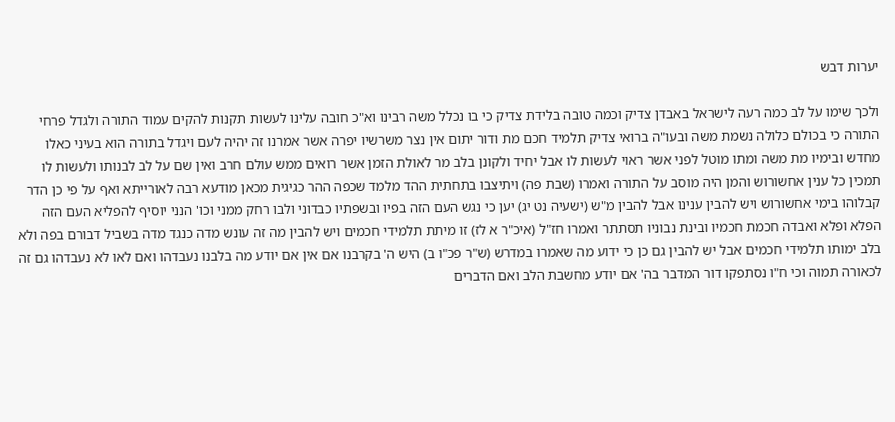יערות דבש

ולכך שימו על לב כמה רעה לישראל באבדן צדיק וכמה טובה בלידת צדיק כי בו נכלל משה רבינו וא"כ חובה עלינו לעשות תקנות להקים עמוד התורה ולגדל פרחי התורה כי בכולם כלולה נשמת משה ובעו"ה ברואי צדיק תלמיד חכם מת ודור יתום אין נצר משרשיו יפרה אשר אמרנו זה יהיה לעם ויגדל בתורה הוא בעיני כאלו מחדש ובימיו מת משה ומתו מוטל לפני אשר ראוי לעשות לו אבל יחיד ולקונן בלב מר לאולת הזמן אשר רואים ממש עולם חרב ואין שם על לב לבנותו ולעשות לו תמכין כל ענין אחשורוש והמן היה מוסב על התורה ואמרו (שבת פה) ויתיצבו בתחתית ההד מלמד שכפה ההר כגיגית מכאן מודעא רבה לאורייתא ואף על פי כן הדר קבלוהו בימי אחשורוש ויש להבין ענינו אבל להבין מ"ש (ישעיה נט יג) יען כי נגש העם הזה בפיו ובשפתיו כבדוני ולבו רחק ממני וכו' הנני יוסיף להפליא העם הזה הפלא ופלא ואבדה חכמת חכמיו ובינת נבוניו תסתתר ואמרו חז"ל (איכ"ר א לז) זו מיתת תלמידי חכמים ויש להבין מה זה עונש מדה כנגד מדה בשביל דבורם בפה ולא בלב ימותו תלמידי חכמים אבל יש להבין גם כן כי ידוע מה שאמרו במדרש (ש"ר פכ"ו ב) היש ה' בקרבנו אם אין אם יודע מה בלבנו נעבדהו ואם לאו לא נעבדהו גם זה לכאורה תמוה וכי ח"ו נסתפקו דור המדבר בה' אם יודע מחשבת הלב ואם הדברים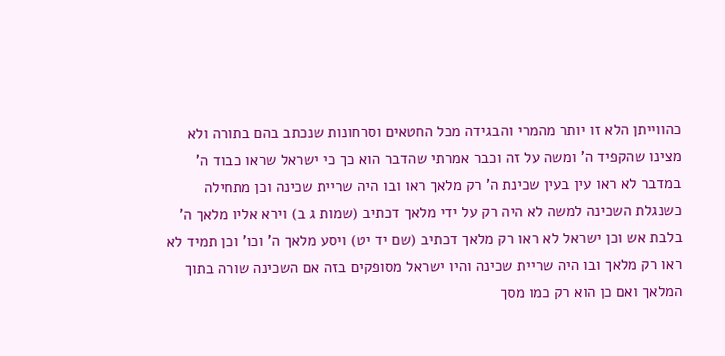כהווייתן הלא זו יותר מהמרי והבגידה מכל החטאים וסרחונות שנכתב בהם בתורה ולא מצינו שהקפיד ה' ומשה על זה וכבר אמרתי שהדבר הוא כך כי ישראל שראו כבוד ה' במדבר לא ראו עין בעין שכינת ה' רק מלאך ראו ובו היה שריית שכינה וכן מתחילה כשנגלת השכינה למשה לא היה רק על ידי מלאך דכתיב (שמות ג ב) וירא אליו מלאך ה' בלבת אש וכן ישראל לא ראו רק מלאך דכתיב (שם יד יט) ויסע מלאך ה' וכו' וכן תמיד לא ראו רק מלאך ובו היה שריית שכינה והיו ישראל מסופקים בזה אם השכינה שורה בתוך המלאך ואם כן הוא רק כמו מסך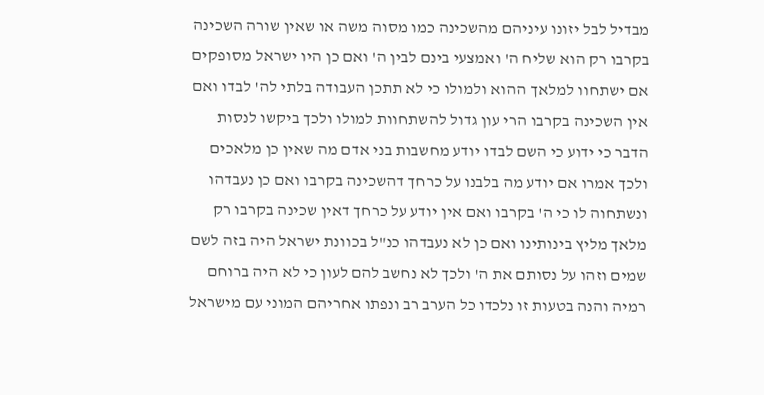מבדיל לבל יזונו עיניהם מהשכינה כמו מסוה משה או שאין שורה השכינה בקרבו רק הוא שליח ה' ואמצעי בינם לבין ה' ואם כן היו ישראל מסופקים אם ישתחוו למלאך ההוא ולמולו כי לא תתכן העבודה בלתי לה' לבדו ואם אין השכינה בקרבו הרי עון גדול להשתחוות למולו ולכך ביקשו לנסות הדבר כי ידוע כי השם לבדו יודע מחשבות בני אדם מה שאין כן מלאכים ולכך אמרו אם יודע מה בלבנו על כרחך דהשכינה בקרבו ואם כן נעבדהו ונשתחוה לו כי ה' בקרבו ואם אין יודע על כרחך דאין שכינה בקרבו רק מלאך מליץ בינותינו ואם כן לא נעבדהו כנ"ל בכוונת ישראל היה בזה לשם שמים וזהו על נסותם את ה' ולכך לא נחשב להם לעון כי לא היה ברוחם רמיה והנה בטעות זו נלכדו כל הערב רב ונפתו אחריהם המוני עם מישראל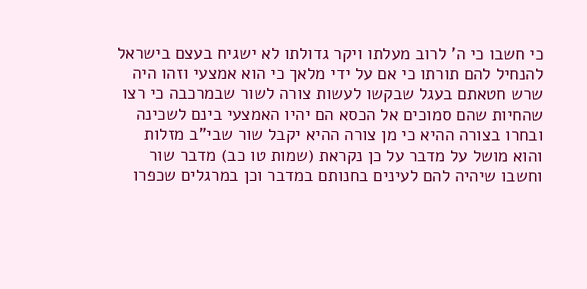כי חשבו כי ה' לרוב מעלתו ויקר גדולתו לא ישגיח בעצם בישראל להנחיל להם תורתו כי אם על ידי מלאך כי הוא אמצעי וזהו היה שרש חטאתם בעגל שבקשו לעשות צורה לשור שבמרכבה כי רצו שהחיות שהם סמוכים אל הכסא הם יהיו האמצעי בינם לשכינה ובחרו בצורה ההיא כי מן צורה ההיא יקבל שור שבי"ב מזלות והוא מושל על מדבר על כן נקראת (שמות טו כב) מדבר שור וחשבו שיהיה להם לעינים בחנותם במדבר וכן במרגלים שכפרו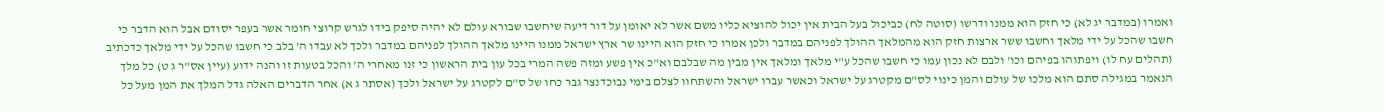ואמרו (במדבר יג לא) כי חזק הוא ממנו ודרשו (סוטה לח) כביכול בעל הבית אין יכול להוציא כליו משם אשר לא יאומן על דור דיעה שיחשבו שבורא עולם לא יהיה סיפק בידו לגרש קרוצי חומר אשר בעפר יסודם אבל הוא הדבר כי חשבו שהכל על ידי מלאך וחשבו ששר ארצות חזק הוא מהמלאך ההולך לפניהם במדבר ולכן אמרו כי חזק הוא היינו שר ארץ ישראל ממנו היינו מלאך ההולך לפניהם במדבר ולכך לא עבדו ה' בלב כי חשבו שהכל על ידי מלאך כדכתיב (תהלים עח לו) ויפתוהו בפיהם וכו' ולבם לא נכון עמו כי חשבו שהכל ע"י מלאך ומלאך אין מבין מה שבלבם וא"כ אין פשע ומזה פשה המרי בכל עון בית הראשון כי זנו מאחרי ה' והכל בטעות זו והנה ידוע (עיין אס"ר ג ט) כל מלך הנאמר במגילה סתם הוא מלכו של עולם והמן כינוי לס"ם מקטרג על ישראל וכאשר עברו ישראל והשתחוו לצלם בימי נבוכדנצר גבר כחו של ס"ם לקטרג על ישראל ולכך (אסתר ג א) אחר הדברים האלה גדל המלך את המן מעל כל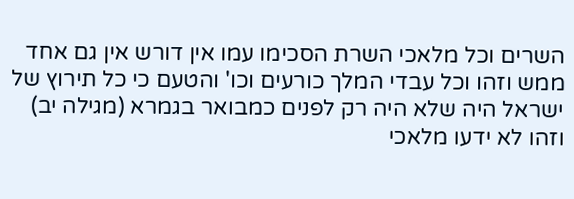השרים וכל מלאכי השרת הסכימו עמו אין דורש אין גם אחד ממש וזהו וכל עבדי המלך כורעים וכו' והטעם כי כל תירוץ של ישראל היה שלא היה רק לפנים כמבואר בגמרא (מגילה יב) וזהו לא ידעו מלאכי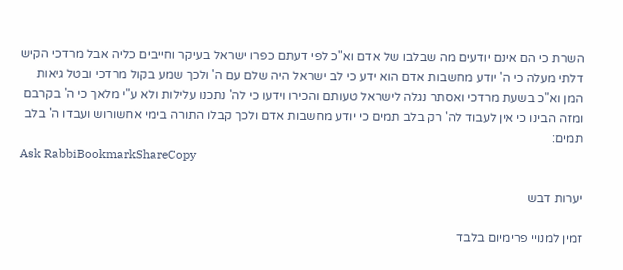השרת כי הם אינם יודעים מה שבלבו של אדם וא"כ לפי דעתם כפרו ישראל בעיקר וחייבים כליה אבל מרדכי הקיש דלתי מעלה כי ה' יודע מחשבות אדם הוא ידע כי לב ישראל היה שלם עם ה' ולכך שמע בקול מרדכי ובטל גיאות המן וא"כ בשעת מרדכי ואסתר נגלה לישראל טעותם והכירו וידעו כי לה' נתכנו עלילות ולא ע"י מלאך כי ה' בקרבם ומזה הבינו כי אין לעבוד לה' רק בלב תמים כי יודע מחשבות אדם ולכך קבלו התורה בימי אחשורוש ועבדו ה' בלב תמים:
Ask RabbiBookmarkShareCopy

יערות דבש

זמין למנויי פרימיום בלבד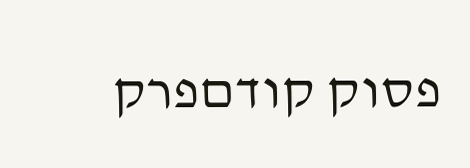פסוק קודםפרק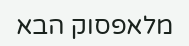מלאפסוק הבא